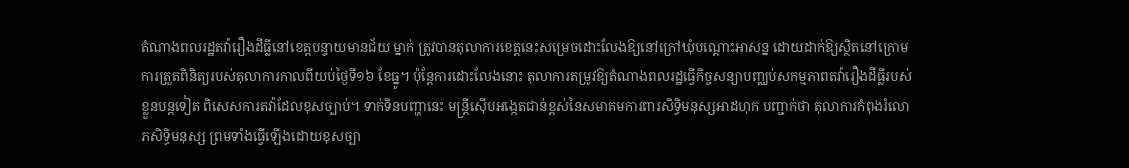តំណាងពលរដ្ឋតវ៉ារឿងដីធ្លីនៅខេត្តបន្ទាយមានជ័យ ម្នាក់ ត្រូវបានតុលាការខេត្តនេះសម្រេចដោះលែងឱ្យនៅក្រៅឃុំបណ្ដោះអាសន្ន ដោយដាក់ឱ្យស្ថិតនៅក្រោមការត្រួតពិនិត្យរបស់តុលាការកាលពីយប់ថ្ងៃទី១៦ ខែធ្នូ។ ប៉ុន្តែការដោះលែងនោះ តុលាការតម្រូវឱ្យតំណាងពលរដ្ឋធ្វើកិច្ចសន្យាបញ្ឈប់សកម្មភាពតវ៉ារឿងដីធ្លីរបស់ខ្លួនបន្តទៀត ពិសេសការតវ៉ាដែលខុសច្បាប់។ ទាក់ទិនបញ្ហានេះ មន្ត្រីស៊ើបអង្កេតជាន់ខ្ពស់នៃសមាគមការពារសិទ្ធិមនុស្សអាដហុក បញ្ជាក់ថា តុលាការកំពុងរំលោភសិទ្ធិមនុស្ស ព្រមទាំងធ្វើឡើងដោយខុសច្បា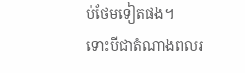ប់ថែមទៀតផង។
ទោះបីជាតំណាងពលរ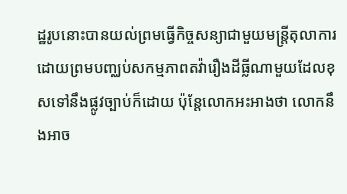ដ្ឋរូបនោះបានយល់ព្រមធ្វើកិច្ចសន្យាជាមួយមន្ត្រីតុលាការ ដោយព្រមបញ្ឈប់សកម្មភាពតវ៉ារឿងដីធ្លីណាមួយដែលខុសទៅនឹងផ្លូវច្បាប់ក៏ដោយ ប៉ុន្តែលោកអះអាងថា លោកនឹងអាច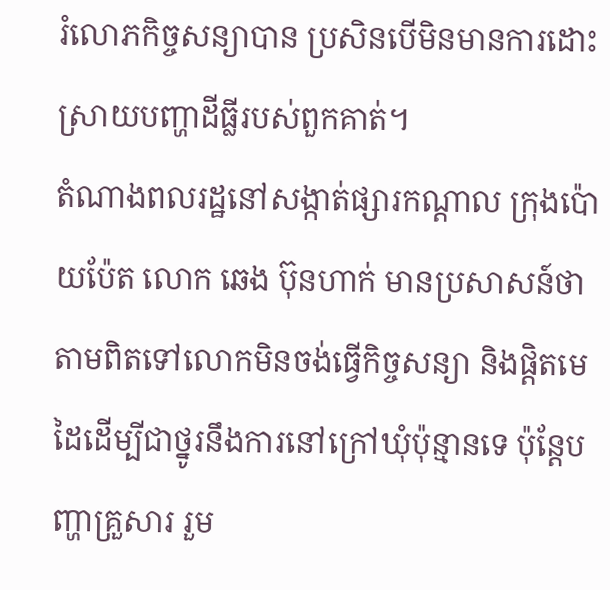រំលោភកិច្ចសន្យាបាន ប្រសិនបើមិនមានការដោះស្រាយបញ្ហាដីធ្លីរបស់ពួកគាត់។
តំណាងពលរដ្ឋនៅសង្កាត់ផ្សារកណ្តាល ក្រុងប៉ោយប៉ែត លោក ឆេង ប៊ុនហាក់ មានប្រសាសន៍ថា តាមពិតទៅលោកមិនចង់ធ្វើកិច្ចសន្យា និងផ្ដិតមេដៃដើម្បីជាថ្នូរនឹងការនៅក្រៅឃុំប៉ុន្មានទេ ប៉ុន្តែបញ្ហាគ្រួសារ រួម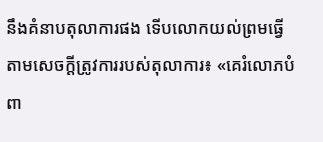នឹងគំនាបតុលាការផង ទើបលោកយល់ព្រមធ្វើតាមសេចក្ដីត្រូវការរបស់តុលាការ៖ «គេរំលោភបំពា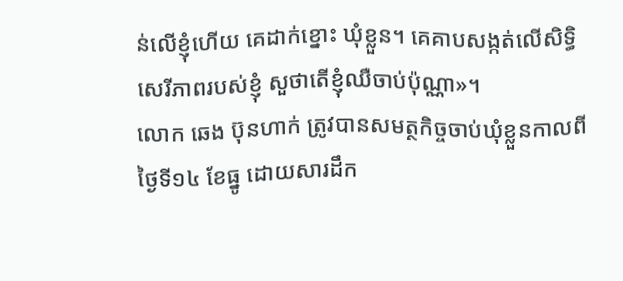ន់លើខ្ញុំហើយ គេដាក់ខ្នោះ ឃុំខ្លួន។ គេគាបសង្កត់លើសិទ្ធិសេរីភាពរបស់ខ្ញុំ សួថាតើខ្ញុំឈឺចាប់ប៉ុណ្ណា»។
លោក ឆេង ប៊ុនហាក់ ត្រូវបានសមត្ថកិច្ចចាប់ឃុំខ្លួនកាលពីថ្ងៃទី១៤ ខែធ្នូ ដោយសារដឹក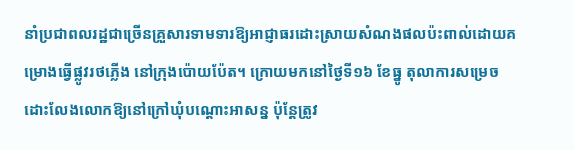នាំប្រជាពលរដ្ឋជាច្រើនគ្រួសារទាមទារឱ្យអាជ្ញាធរដោះស្រាយសំណងផលប៉ះពាល់ដោយគម្រោងធ្វើផ្លូវរថភ្លើង នៅក្រុងប៉ោយប៉ែត។ ក្រោយមកនៅថ្ងៃទី១៦ ខែធ្នូ តុលាការសម្រេចដោះលែងលោកឱ្យនៅក្រៅឃុំបណ្ដោះអាសន្ន ប៉ុន្តែត្រូវ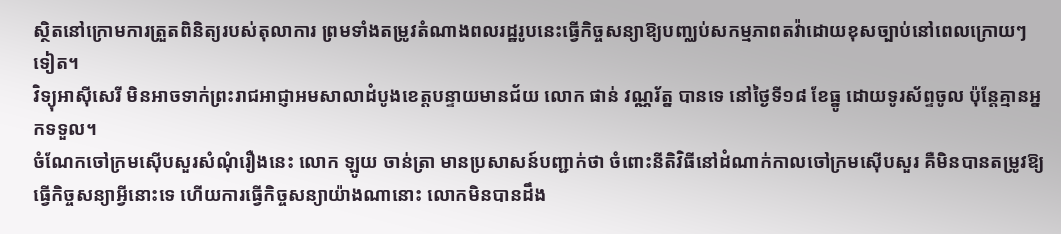ស្ថិតនៅក្រោមការត្រួតពិនិត្យរបស់តុលាការ ព្រមទាំងតម្រូវតំណាងពលរដ្ឋរូបនេះធ្វើកិច្ចសន្យាឱ្យបញ្ឈប់សកម្មភាពតវ៉ាដោយខុសច្បាប់នៅពេលក្រោយៗទៀត។
វិទ្យុអាស៊ីសេរី មិនអាចទាក់ព្រះរាជអាជ្ញាអមសាលាដំបូងខេត្តបន្ទាយមានជ័យ លោក ផាន់ វណ្ណរ័ត្ន បានទេ នៅថ្ងៃទី១៨ ខែធ្នូ ដោយទូរស័ព្ទចូល ប៉ុន្តែគ្មានអ្នកទទួល។
ចំណែកចៅក្រមស៊ើបសួរសំណុំរឿងនេះ លោក ឡូយ ចាន់ត្រា មានប្រសាសន៍បញ្ជាក់ថា ចំពោះនីតិវិធីនៅដំណាក់កាលចៅក្រមស៊ើបសួរ គឺមិនបានតម្រូវឱ្យធ្វើកិច្ចសន្យាអ្វីនោះទេ ហើយការធ្វើកិច្ចសន្យាយ៉ាងណានោះ លោកមិនបានដឹង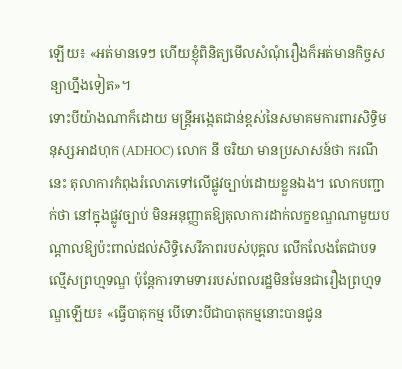ឡើយ៖ «អត់មានទេៗ ហើយខ្ញុំពិនិត្យមើលសំណុំរឿងក៏អត់មានកិច្ចសន្យាហ្នឹងទៀត»។
ទោះបីយ៉ាងណាក៏ដោយ មន្ត្រីអង្កេតជាន់ខ្ពស់នៃសមាគមការពារសិទ្ធិមនុស្សអាដហុក (ADHOC) លោក នី ចរិយា មានប្រសាសន៍ថា ករណីនេះ តុលាការកំពុងរំលោភទៅលើផ្លូវច្បាប់ដោយខ្លួនឯង។ លោកបញ្ជាក់ថា នៅក្នុងផ្លូវច្បាប់ មិនអនុញ្ញាតឱ្យតុលាការដាក់លក្ខខណ្ឌណាមួយបណ្ដាលឱ្យប៉ះពាល់ដល់សិទ្ធិសេរីភាពរបស់បុគ្គល លើកលែងតែជាបទល្មើសព្រហ្មទណ្ឌ ប៉ុន្តែការទាមទាររបស់ពលរដ្ឋមិនមែនជារឿងព្រហ្មទណ្ឌឡើយ៖ «ធ្វើបាតុកម្ម បើទោះបីជាបាតុកម្មនោះបានជូន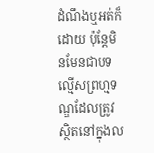ដំណឹងឬអត់ក៏ដោយ ប៉ុន្តែមិនមែនជាបទល្មើសព្រហ្មទណ្ឌដែលត្រូវស្ថិតនៅក្នុងល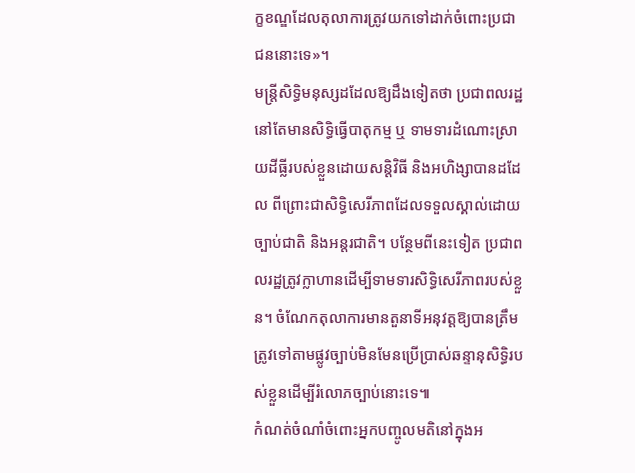ក្ខខណ្ឌដែលតុលាការត្រូវយកទៅដាក់ចំពោះប្រជាជននោះទេ»។
មន្ត្រីសិទ្ធិមនុស្សដដែលឱ្យដឹងទៀតថា ប្រជាពលរដ្ឋនៅតែមានសិទ្ធិធ្វើបាតុកម្ម ឬ ទាមទារដំណោះស្រាយដីធ្លីរបស់ខ្លួនដោយសន្តិវិធី និងអហិង្សាបានដដែល ពីព្រោះជាសិទ្ធិសេរីភាពដែលទទួលស្គាល់ដោយច្បាប់ជាតិ និងអន្តរជាតិ។ បន្ថែមពីនេះទៀត ប្រជាពលរដ្ឋត្រូវក្លាហានដើម្បីទាមទារសិទ្ធិសេរីភាពរបស់ខ្លួន។ ចំណែកតុលាការមានតួនាទីអនុវត្តឱ្យបានត្រឹមត្រូវទៅតាមផ្លូវច្បាប់មិនមែនប្រើប្រាស់ឆន្ទានុសិទ្ធិរបស់ខ្លួនដើម្បីរំលោភច្បាប់នោះទេ៕
កំណត់ចំណាំចំពោះអ្នកបញ្ចូលមតិនៅក្នុងអ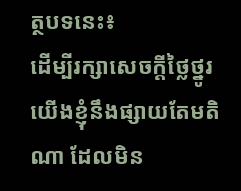ត្ថបទនេះ៖
ដើម្បីរក្សាសេចក្ដីថ្លៃថ្នូរ យើងខ្ញុំនឹងផ្សាយតែមតិណា ដែលមិន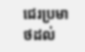ជេរប្រមាថដល់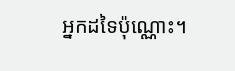អ្នកដទៃប៉ុណ្ណោះ។